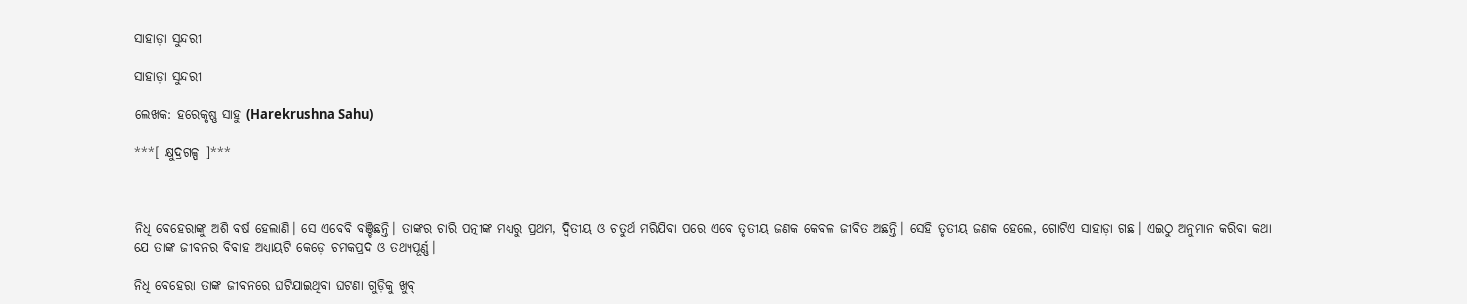ସାହାଡ଼ା ସୁନ୍ଦରୀ

ସାହାଡ଼ା ସୁନ୍ଦରୀ

ଲେଖକ: ହରେକୃଷ୍ଣ ସାହୁ (Harekrushna Sahu)

***[ କ୍ଷୁଦ୍ରଗଳ୍ପ ]***



ନିଧି ବେହେରାଙ୍କୁ ଅଶି ବର୍ଷ ହେଲାଣି। ସେ ଏବେବି ବଞ୍ଚିଛନ୍ତି। ତାଙ୍କର ଚାରି ପତ୍ନୀଙ୍କ ମଧ୍ୟରୁ ପ୍ରଥମ, ଦ୍ବିତୀୟ ଓ ଚତୁର୍ଥ ମରିଯିବା ପରେ ଏବେ ତୃତୀୟ ଜଣକ କେବଳ ଜୀବିତ ଅଛନ୍ତି। ସେହି ତୃତୀୟ ଜଣକ ହେଲେ, ଗୋଟିଏ ସାହାଡ଼ା ଗଛ। ଏଇଠୁ ଅନୁମାନ କରିବା କଥା ଯେ ତାଙ୍କ ଜୀବନର ବିବାହ ଅଧ୍ୟାୟଟି କେଡ଼େ ଚମକପ୍ରଦ ଓ ତଥ୍ୟପୂର୍ଣ୍ଣ।

ନିଧି ବେହେରା ତାଙ୍କ ଜୀବନରେ ଘଟିଯାଇଥିବା ଘଟଣା ଗୁଡ଼ିକୁ ଖୁବ୍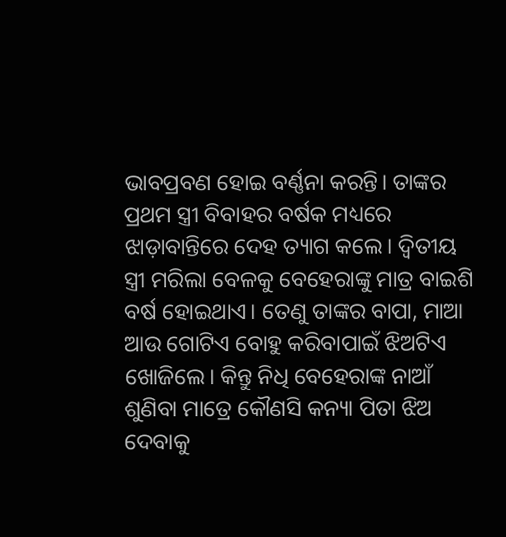ଭାବପ୍ରବଣ ହୋଇ ବର୍ଣ୍ଣନା କରନ୍ତି। ତାଙ୍କର ପ୍ରଥମ ସ୍ତ୍ରୀ ବିବାହର ବର୍ଷକ ମଧ୍ୟରେ ଝାଡ଼ାବାନ୍ତିରେ ଦେହ ତ୍ୟାଗ କଲେ। ଦ୍ୱିତୀୟ ସ୍ତ୍ରୀ ମରିଲା ବେଳକୁ ବେହେରାଙ୍କୁ ମାତ୍ର ବାଇଶି ବର୍ଷ ହୋଇଥାଏ। ତେଣୁ ତାଙ୍କର ବାପା, ମାଆ ଆଉ ଗୋଟିଏ ବୋହୁ କରିବାପାଇଁ ଝିଅଟିଏ ଖୋଜିଲେ। କିନ୍ତୁ ନିଧି ବେହେରାଙ୍କ ନାଆଁ ଶୁଣିବା ମାତ୍ରେ କୌଣସି କନ୍ୟା ପିତା ଝିଅ ଦେବାକୁ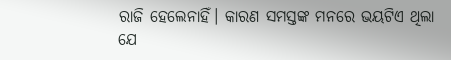ରାଜି ହେଲେନାହିଁ। କାରଣ ସମସ୍ତଙ୍କ ମନରେ ଭୟଟିଏ ଥିଲା ଯେ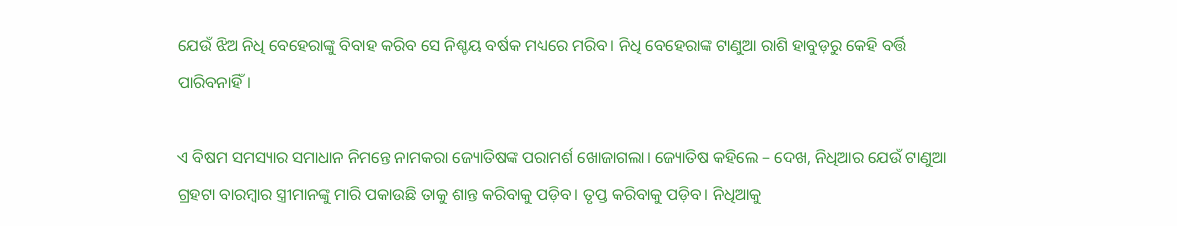ଯେଉଁ ଝିଅ ନିଧି ବେହେରାଙ୍କୁ ବିବାହ କରିବ ସେ ନିଶ୍ଚୟ ବର୍ଷକ ମଧ୍ୟରେ ମରିବ। ନିଧି ବେହେରାଙ୍କ ଟାଣୁଆ ରାଶି ହାବୁଡ଼ରୁ କେହି ବର୍ତ୍ତି ପାରିବନାହିଁ।

ଏ ବିଷମ ସମସ୍ୟାର ସମାଧାନ ନିମନ୍ତେ ନାମକରା ଜ୍ୟୋତିଷଙ୍କ ପରାମର୍ଶ ଖୋଜାଗଲା। ଜ୍ୟୋତିଷ କହିଲେ – ଦେଖ, ନିଧିଆର ଯେଉଁ ଟାଣୁଆ ଗ୍ରହଟା ବାରମ୍ବାର ସ୍ତ୍ରୀମାନଙ୍କୁ ମାରି ପକାଉଛି ତାକୁ ଶାନ୍ତ କରିବାକୁ ପଡ଼ିବ। ତୃପ୍ତ କରିବାକୁ ପଡ଼ିବ। ନିଧିଆକୁ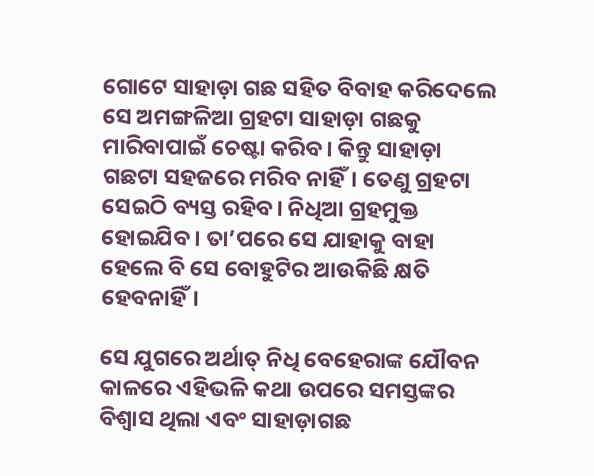ଗୋଟେ ସାହାଡ଼ା ଗଛ ସହିତ ବିବାହ କରିଦେଲେ ସେ ଅମଙ୍ଗଳିଆ ଗ୍ରହଟା ସାହାଡ଼ା ଗଛକୁ ମାରିବାପାଇଁ ଚେଷ୍ଟା କରିବ। କିନ୍ତୁ ସାହାଡ଼ା ଗଛଟା ସହଜରେ ମରିବ ନାହିଁ। ତେଣୁ ଗ୍ରହଟା ସେଇଠି ବ୍ୟସ୍ତ ରହିବ। ନିଧିଆ ଗ୍ରହମୁକ୍ତ ହୋଇଯିବ। ତା’ପରେ ସେ ଯାହାକୁ ବାହା ହେଲେ ବି ସେ ବୋହୁଟିର ଆଉକିଛି କ୍ଷତି ହେବନାହିଁ।

ସେ ଯୁଗରେ ଅର୍ଥାତ୍ ନିଧି ବେହେରାଙ୍କ ଯୌବନ କାଳରେ ଏହିଭଳି କଥା ଉପରେ ସମସ୍ତଙ୍କର ବିଶ୍ୱାସ ଥିଲା ଏବଂ ସାହାଡ଼ାଗଛ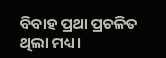ବିବାହ ପ୍ରଥା ପ୍ରଚଳିତ ଥିଲା ମଧ୍ୟ।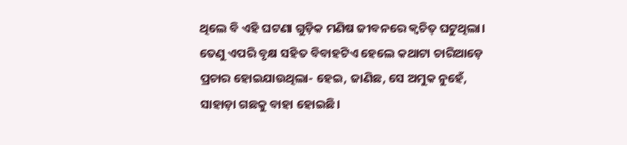ଥିଲେ ବି ଏହି ଘଟଣା ଗୁଡ଼ିକ ମଣିଷ ଜୀବନରେ କ୍ୱଚିତ୍ ଘଟୁଥିଲା। ତେଣୁ ଏପରି ବୃକ୍ଷ ସହିତ ବିବାହଟିଏ ହେଲେ କଥାଟା ଚାରିଆଡ଼େ ପ୍ରଚାର ହୋଇଯାଉଥିଲା- ହେଇ, ଜାଣିଛ, ସେ ଅମୁକ ନୁହେଁ, ସାହାଡ଼ା ଗଛକୁ ବାହା ହୋଇଛି।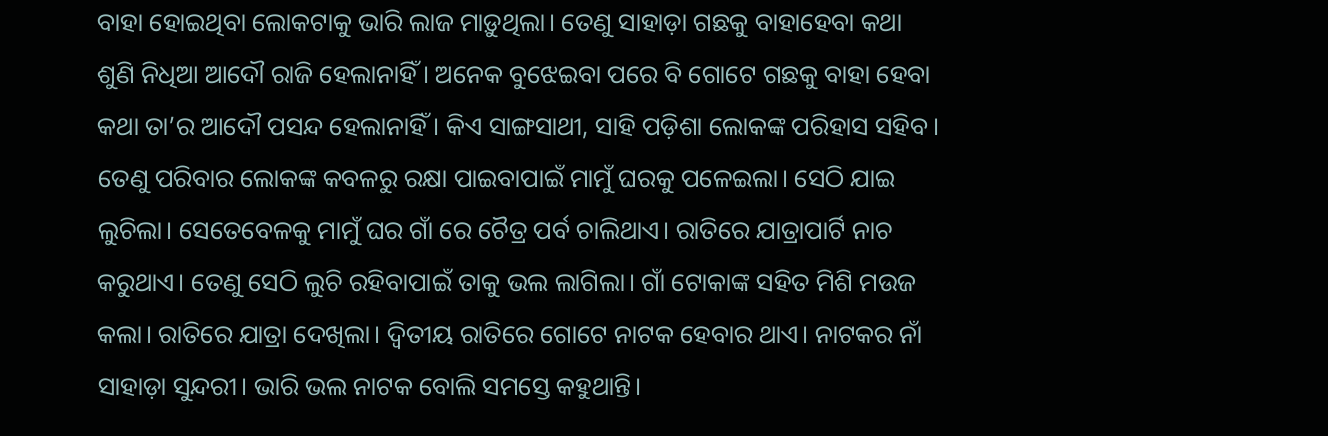ବାହା ହୋଇଥିବା ଲୋକଟାକୁ ଭାରି ଲାଜ ମାଡ଼ୁଥିଲା। ତେଣୁ ସାହାଡ଼ା ଗଛକୁ ବାହାହେବା କଥା ଶୁଣି ନିଧିଆ ଆଦୌ ରାଜି ହେଲାନାହିଁ। ଅନେକ ବୁଝେଇବା ପରେ ବି ଗୋଟେ ଗଛକୁ ବାହା ହେବା କଥା ତା’ର ଆଦୌ ପସନ୍ଦ ହେଲାନାହିଁ। କିଏ ସାଙ୍ଗସାଥୀ, ସାହି ପଡ଼ିଶା ଲୋକଙ୍କ ପରିହାସ ସହିବ। ତେଣୁ ପରିବାର ଲୋକଙ୍କ କବଳରୁ ରକ୍ଷା ପାଇବାପାଇଁ ମାମୁଁ ଘରକୁ ପଳେଇଲା। ସେଠି ଯାଇ ଲୁଚିଲା। ସେତେବେଳକୁ ମାମୁଁ ଘର ଗାଁ ରେ ଚୈତ୍ର ପର୍ବ ଚାଲିଥାଏ। ରାତିରେ ଯାତ୍ରାପାର୍ଟି ନାଚ କରୁଥାଏ। ତେଣୁ ସେଠି ଲୁଚି ରହିବାପାଇଁ ତାକୁ ଭଲ ଲାଗିଲା। ଗାଁ ଟୋକାଙ୍କ ସହିତ ମିଶି ମଉଜ କଲା। ରାତିରେ ଯାତ୍ରା ଦେଖିଲା। ଦ୍ୱିତୀୟ ରାତିରେ ଗୋଟେ ନାଟକ ହେବାର ଥାଏ। ନାଟକର ନାଁ ସାହାଡ଼ା ସୁନ୍ଦରୀ। ଭାରି ଭଲ ନାଟକ ବୋଲି ସମସ୍ତେ କହୁଥାନ୍ତି।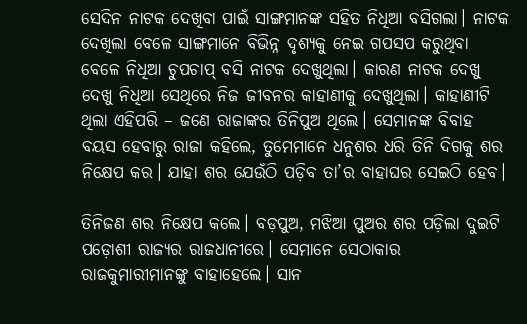ସେଦିନ ନାଟକ ଦେଖିବା ପାଇଁ ସାଙ୍ଗମାନଙ୍କ ସହିତ ନିଧିଆ ବସିଗଲା। ନାଟକ ଦେଖିଲା ବେଳେ ସାଙ୍ଗମାନେ ବିଭିନ୍ନ ଦୃଶ୍ୟକୁ ନେଇ ଗପସପ କରୁଥିବା ବେଳେ ନିଧିଆ ଚୁପଚାପ୍ ବସି ନାଟକ ଦେଖୁଥିଲା। କାରଣ ନାଟକ ଦେଖୁ ଦେଖୁ ନିଧିଆ ସେଥିରେ ନିଜ ଜୀବନର କାହାଣୀକୁ ଦେଖୁଥିଲା। କାହାଣୀଟି ଥିଲା ଏହିପରି – ଜଣେ ରାଜାଙ୍କର ତିନିପୁଅ ଥିଲେ। ସେମାନଙ୍କ ବିବାହ ବୟସ ହେବାରୁ ରାଜା କହିଲେ, ତୁମେମାନେ ଧନୁଶର ଧରି ତିନି ଦିଗକୁ ଶର ନିକ୍ଷେପ କର। ଯାହା ଶର ଯେଉଁଠି ପଡ଼ିବ ତା’ର ବାହାଘର ସେଇଠି ହେବ।

ତିନିଜଣ ଶର ନିକ୍ଷେପ କଲେ। ବଡ଼ପୁଅ, ମଝିଆ ପୁଅର ଶର ପଡ଼ିଲା ଦୁଇଟି ପଡ଼ୋଶୀ ରାଜ୍ୟର ରାଜଧାନୀରେ। ସେମାନେ ସେଠାକାର ରାଜକୁମାରୀମାନଙ୍କୁ ବାହାହେଲେ। ସାନ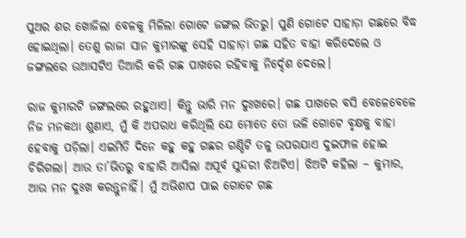ପୁଅର ଶର ଖୋଜିଲା ବେଳକୁ ମିଳିଲା ଗୋଟେ ଜଙ୍ଗଲ ଭିତରୁ। ପୁଣି ଗୋଟେ ସାହାଡ଼ା ଗଛରେ ବିଦ୍ଧ ହୋଇଥିଲା। ତେଣୁ ରାଜା ସାନ କୁମାରଙ୍କୁ ସେହି ସାହାଡ଼ା ଗଛ ସହିତ ବାହା କରିଦେଲେ ଓ ଜଙ୍ଗଲରେ ଉଆସଟିଏ ତିଆରି କରି ଗଛ ପାଖରେ ରହିବାକୁ ନିର୍ଦ୍ଦେଶ ଦେଲେ।

ରାଜ କୁମାରଟି ଜଙ୍ଗଲରେ ରହୁଥାଏ। କିନ୍ତୁ ଭାରି ମନ ଦୁଃଖରେ। ଗଛ ପାଖରେ ବସି ବେଳେବେଳେ ନିଜ ମନକଥା ଶୁଣାଏ, ମୁଁ କି ଅପରାଧ କରିଥିଲି ଯେ ମୋତେ ତୋ ଭଳି ଗୋଟେ ବୃକ୍ଷକୁ ବାହା ହେବାକୁ ପଡ଼ିଲା। ଏଇମିତି ଦିନେ କହୁ କହୁ ଗଛର ଗଣ୍ଡିଟି ତଳୁ ଉପରଯାଏ ଦୁଇଫାଳ ହୋଇ ଚିରିଗଲା। ଆଉ ତା’ଭିତରୁ ବାହାରି ଆସିଲା ଅପୂର୍ବ ସୁନ୍ଦରୀ ଝିଅଟିଏ। ଝିଅଟି କହିଲା – କୁମାର, ଆଉ ମନ ଦୁଃଖ କରନ୍ତୁନାହିଁ। ମୁଁ ଅଭିଶାପ ପାଇ ଗୋଟେ ଗଛ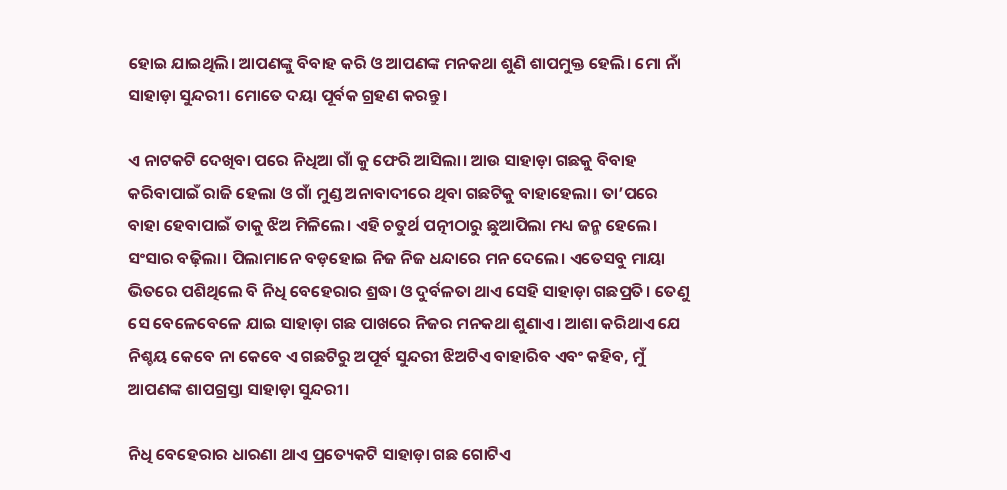ହୋଇ ଯାଇଥିଲି। ଆପଣଙ୍କୁ ବିବାହ କରି ଓ ଆପଣଙ୍କ ମନକଥା ଶୁଣି ଶାପମୁକ୍ତ ହେଲି। ମୋ ନାଁ ସାହାଡ଼ା ସୁନ୍ଦରୀ। ମୋତେ ଦୟା ପୂର୍ବକ ଗ୍ରହଣ କରନ୍ତୁ।

ଏ ନାଟକଟି ଦେଖିବା ପରେ ନିଧିଆ ଗାଁ କୁ ଫେରି ଆସିଲା। ଆଉ ସାହାଡ଼ା ଗଛକୁ ବିବାହ କରିବାପାଇଁ ରାଜି ହେଲା ଓ ଗାଁ ମୁଣ୍ଡ ଅନାବାଦୀରେ ଥିବା ଗଛଟିକୁ ବାହାହେଲା। ତା’ପରେ ବାହା ହେବାପାଇଁ ତାକୁ ଝିଅ ମିଳିଲେ। ଏହି ଚତୁର୍ଥ ପତ୍ନୀଠାରୁ ଛୁଆପିଲା ମଧ୍ୟ ଜନ୍ମ ହେଲେ। ସଂସାର ବଢ଼ିଲା। ପିଲାମାନେ ବଡ଼ହୋଇ ନିଜ ନିଜ ଧନ୍ଦାରେ ମନ ଦେଲେ। ଏତେସବୁ ମାୟା ଭିତରେ ପଶିଥିଲେ ବି ନିଧି ବେହେରାର ଶ୍ରଦ୍ଧା ଓ ଦୁର୍ବଳତା ଥାଏ ସେହି ସାହାଡ଼ା ଗଛପ୍ରତି। ତେଣୁ ସେ ବେଳେବେଳେ ଯାଇ ସାହାଡ଼ା ଗଛ ପାଖରେ ନିଜର ମନକଥା ଶୁଣାଏ। ଆଶା କରିଥାଏ ଯେ ନିଶ୍ଚୟ କେବେ ନା କେବେ ଏ ଗଛଟିରୁ ଅପୂର୍ବ ସୁନ୍ଦରୀ ଝିଅଟିଏ ବାହାରିବ ଏବଂ କହିବ, ମୁଁ ଆପଣଙ୍କ ଶାପଗ୍ରସ୍ତା ସାହାଡ଼ା ସୁନ୍ଦରୀ।

ନିଧି ବେହେରାର ଧାରଣା ଥାଏ ପ୍ରତ୍ୟେକଟି ସାହାଡ଼ା ଗଛ ଗୋଟିଏ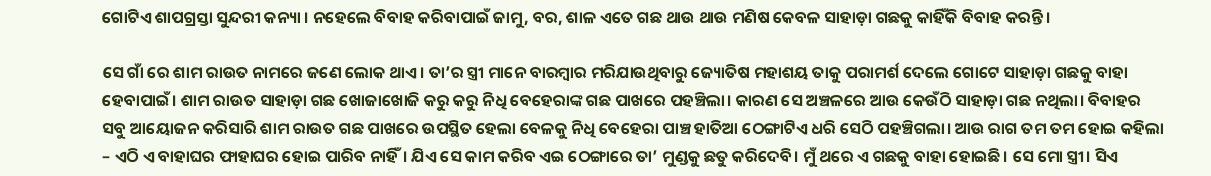ଗୋଟିଏ ଶାପଗ୍ରସ୍ତା ସୁନ୍ଦରୀ କନ୍ୟା । ନହେଲେ ବିବାହ କରିବାପାଇଁ ଜାମୁ, ବର, ଶାଳ ଏତେ ଗଛ ଥାଉ ଥାଉ ମଣିଷ କେବଳ ସାହାଡ଼ା ଗଛକୁ କାହିଁକି ବିବାହ କରନ୍ତି।

ସେ ଗାଁ ରେ ଶାମ ରାଉତ ନାମରେ ଜଣେ ଲୋକ ଥାଏ। ତା’ର ସ୍ତ୍ରୀ ମାନେ ବାରମ୍ବାର ମରିଯାଉଥିବାରୁ ଜ୍ୟୋତିଷ ମହାଶୟ ତାକୁ ପରାମର୍ଶ ଦେଲେ ଗୋଟେ ସାହାଡ଼ା ଗଛକୁ ବାହା ହେବାପାଇଁ। ଶାମ ରାଉତ ସାହାଡ଼ା ଗଛ ଖୋଜାଖୋଜି କରୁ କରୁ ନିଧି ବେହେରାଙ୍କ ଗଛ ପାଖରେ ପହଞ୍ଚିଲା। କାରଣ ସେ ଅଞ୍ଚଳରେ ଆଉ କେଉଁଠି ସାହାଡ଼ା ଗଛ ନଥିଲା। ବିବାହର ସବୁ ଆୟୋଜନ କରିସାରି ଶାମ ରାଉତ ଗଛ ପାଖରେ ଉପସ୍ଥିତ ହେଲା ବେଳକୁ ନିଧି ବେହେରା ପାଞ୍ଚ ହାତିଆ ଠେଙ୍ଗାଟିଏ ଧରି ସେଠି ପହଞ୍ଚିଗଲା। ଆଉ ରାଗ ତମ ତମ ହୋଇ କହିଲା – ଏଠି ଏ ବାହାଘର ଫାହାଘର ହୋଇ ପାରିବ ନାହିଁ। ଯିଏ ସେ କାମ କରିବ ଏଇ ଠେଙ୍ଗାରେ ତା’ ମୁଣ୍ଡକୁ ଛତୁ କରିଦେବି। ମୁଁ ଥରେ ଏ ଗଛକୁ ବାହା ହୋଇଛି। ସେ ମୋ ସ୍ତ୍ରୀ। ସିଏ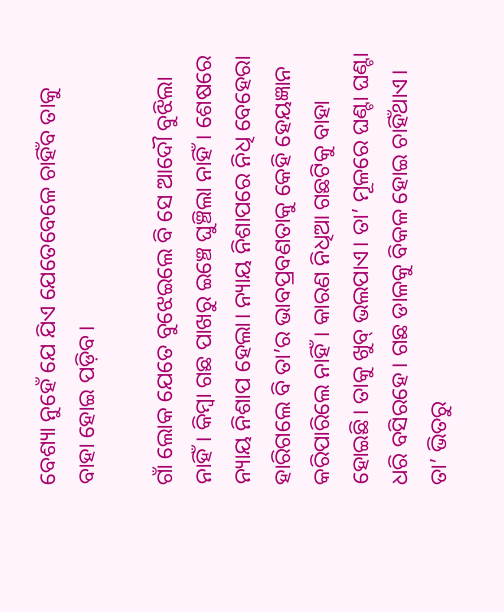ବେଶ୍ୟା ନୁହେଁ ଯେ ଯିଏ ଯେତେବେଳେ ଚାହିଁବ ତାକୁ ବାହା ହୋଇ ପଡ଼ିବ।

ଗାଁ ଲୋକ ଯେତେ ବୁଝେଇଲେ ବି ସେ ଆଦୌ ବୁଝିଲା ନାହିଁ। କିମ୍ବା ଗଛ ପାଖରୁ ଇଞ୍ଚେ ଘୁଞ୍ଚିଲା ନାହିଁ। ଶେଷରେ ନ୍ୟାୟ ନିଶାପ ହେଲା। ନ୍ୟାୟ ନିଶାପରେ ନିଧି ବେହେରା ହାରିଗଲେ ବି ତା’ର ଭାବପ୍ରବଣତାକୁ କେହି ହେୟଜ୍ଞାନ କରିପାରିଲେ ନାହିଁ। କାରଣ ନିଧିଆ ଗଛଟିକୁ ବାହା ହୋଇଛି। ତାକୁ ଖୁବ୍ ଭଲପାଏ। ତା’ ମୂଳରେ ଘଣ୍ଟା ଘଣ୍ଟା ଧରି ବସିରହେ। ଗଛ ଡାଳକୁ ବିକଳ ହୋଇ ଚାହିଁଥାଏ। ତା’ ଭିତରୁ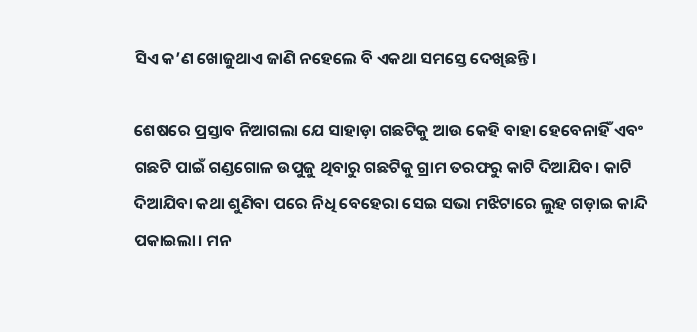ସିଏ କ’ଣ ଖୋଜୁଥାଏ ଜାଣି ନହେଲେ ବି ଏକଥା ସମସ୍ତେ ଦେଖିଛନ୍ତି।

ଶେଷରେ ପ୍ରସ୍ତାବ ନିଆଗଲା ଯେ ସାହାଡ଼ା ଗଛଟିକୁ ଆଉ କେହି ବାହା ହେବେନାହିଁ ଏବଂ ଗଛଟି ପାଇଁ ଗଣ୍ଡଗୋଳ ଉପୁଜୁ ଥିବାରୁ ଗଛଟିକୁ ଗ୍ରାମ ତରଫରୁ କାଟି ଦିଆଯିବ। କାଟି ଦିଆଯିବା କଥା ଶୁଣିବା ପରେ ନିଧି ବେହେରା ସେଇ ସଭା ମଝିଟାରେ ଲୁହ ଗଡ଼ାଇ କାନ୍ଦି ପକାଇଲା। ମନ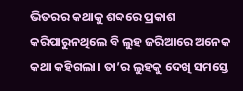ଭିତରର କଥାକୁ ଶବ୍ଦରେ ପ୍ରକାଶ କରିପାରୁନଥିଲେ ବି ଲୁହ ଜରିଆରେ ଅନେକ କଥା କହିଗଲା। ତା’ର ଲୁହକୁ ଦେଖି ସମସ୍ତେ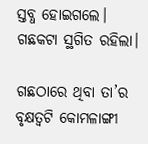ସ୍ତବ୍ଧ ହୋଇଗଲେ। ଗଛକଟା ସ୍ଥଗିତ ରହିଲା।

ଗଛଠାରେ ଥିବା ତା’ର ବୃକ୍ଷତ୍ୱଟି କୋମଳାଙ୍ଗୀ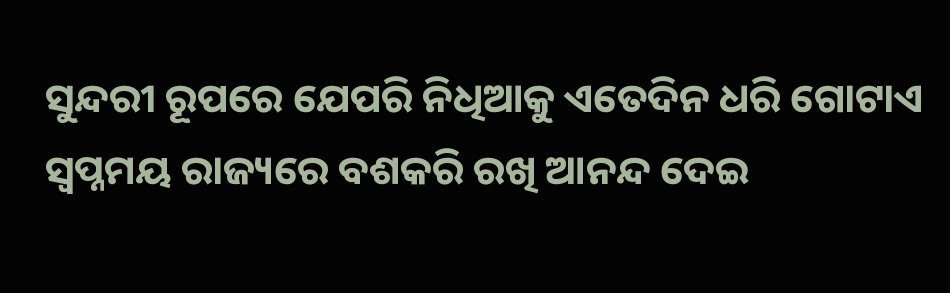ସୁନ୍ଦରୀ ରୂପରେ ଯେପରି ନିଧିଆକୁ ଏତେଦିନ ଧରି ଗୋଟାଏ ସ୍ୱପ୍ନମୟ ରାଜ୍ୟରେ ବଶକରି ରଖି ଆନନ୍ଦ ଦେଇ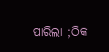ପାରିଲା ;ଠିକ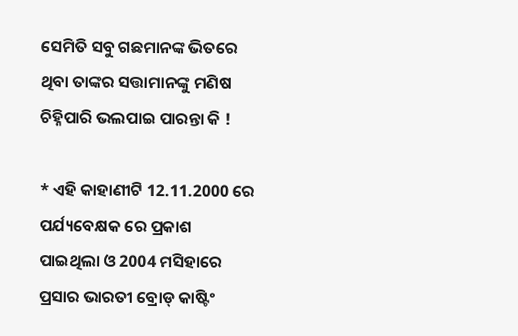ସେମିତି ସବୁ ଗଛମାନଙ୍କ ଭିତରେ ଥିବା ତାଙ୍କର ସତ୍ତାମାନଙ୍କୁ ମଣିଷ ଚିହ୍ନିପାରି ଭଲପାଇ ପାରନ୍ତା କି !

* ଏହି କାହାଣୀଟି 12.11.2000 ରେ ପର୍ଯ୍ୟବେକ୍ଷକ ରେ ପ୍ରକାଶ ପାଇଥିଲା ଓ 2004 ମସିହାରେ ପ୍ରସାର ଭାରତୀ ବ୍ରୋଡ୍ କାଷ୍ଟିଂ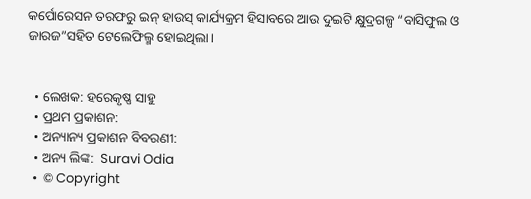କର୍ପୋରେସନ ତରଫରୁ ଇନ୍ ହାଉସ୍ କାର୍ଯ୍ୟକ୍ରମ ହିସାବରେ ଆଉ ଦୁଇଟି କ୍ଷୁଦ୍ରଗଳ୍ପ “ବାସିଫୁଲ ଓ ଜାରଜ”ସହିତ ଟେଲେଫିଲ୍ମ ହୋଇଥିଲା।


  • ଲେଖକ: ହରେକୃଷ୍ଣ ସାହୁ
  • ପ୍ରଥମ ପ୍ରକାଶନ:
  • ଅନ୍ୟାନ୍ୟ ପ୍ରକାଶନ ବିବରଣୀ:
  • ଅନ୍ୟ ଲିଙ୍କ:  Suravi Odia
  •  © Copyright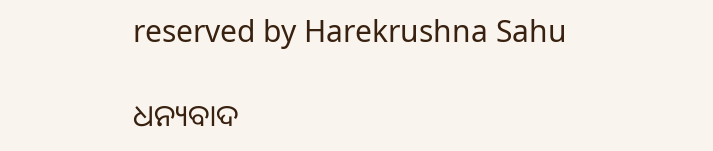reserved by Harekrushna Sahu

ଧନ୍ୟବାଦ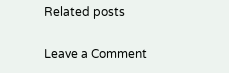Related posts

Leave a Comment